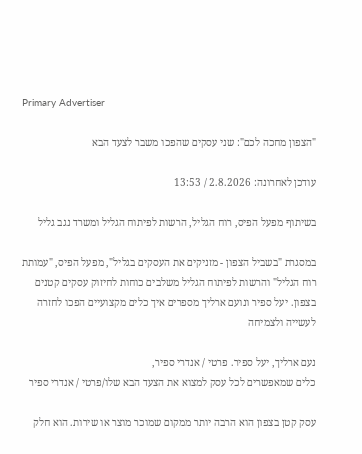Primary Advertiser

"הצפון מחכה לכם": שני עסקים שהפכו משבר לצעד הבא

עודכן לאחרונה: 2.8.2026 / 13:53

בשיתוף מפעל הפיס, רוח הגליל, הרשות לפיתוח הגליל ומשרד נגב גליל

במסגרת "בשביל הצפון - מזניקים את העסקים בגליל", מפעל הפיס, "עמותת רוח הגליל" והרשות לפיתוח הגליל משלבים כוחות לחיזוק עסקים קטנים בצפון. יעל ספיר ונועם ארליך מספרים איך כלים מקצועיים הפכו לחזרה לעשייה ולצמיחה

נעם ארליך, יעל ספיר. פרטי / אנדרי ספיר,
כלים שמאפשרים לכל עסק למצוא את הצעד הבא שלו/פרטי / אנדרי ספיר

עסק קטן בצפון הוא הרבה יותר ממקום שמוכר מוצר או שירות. הוא חלק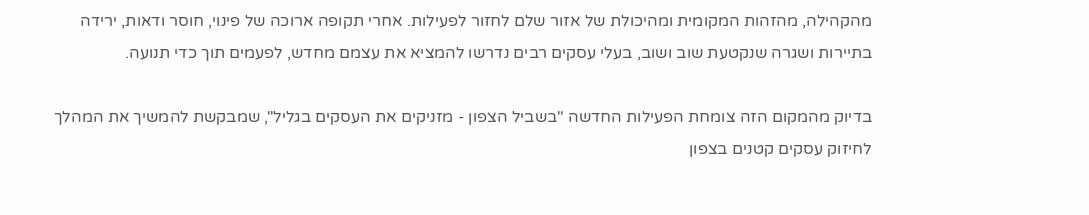מהקהילה, מהזהות המקומית ומהיכולת של אזור שלם לחזור לפעילות. אחרי תקופה ארוכה של פינוי, חוסר ודאות, ירידה בתיירות ושגרה שנקטעת שוב ושוב, בעלי עסקים רבים נדרשו להמציא את עצמם מחדש, לפעמים תוך כדי תנועה.

בדיוק מהמקום הזה צומחת הפעילות החדשה "בשביל הצפון - מזניקים את העסקים בגליל", שמבקשת להמשיך את המהלך לחיזוק עסקים קטנים בצפון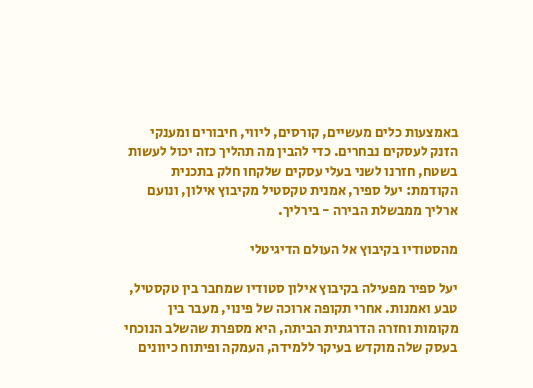באמצעות כלים מעשיים, קורסים, ליווי, חיבורים ומענקי הזנק לעסקים נבחרים. כדי להבין מה תהליך כזה יכול לעשות בשטח, חזרנו לשני בעלי עסקים שלקחו חלק בתכנית הקודמת: יעל ספיר, אמנית טקסטיל מקיבוץ אילון, ונועם ארליך ממבשלת הבירה - בירליך.

מהסטודיו בקיבוץ אל העולם הדיגיטלי

יעל ספיר מפעילה בקיבוץ אילון סטודיו שמחבר בין טקסטיל, טבע ואמנות. אחרי תקופה ארוכה של פינוי, מעבר בין מקומות וחזרה הדרגתית הביתה, היא מספרת שהשלב הנוכחי בעסק שלה מוקדש בעיקר ללמידה, העמקה ופיתוח כיוונים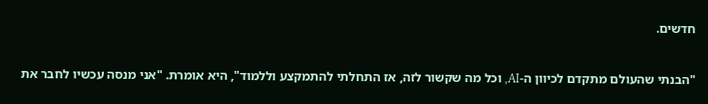חדשים.

"הבנתי שהעולם מתקדם לכיוון ה-AI, וכל מה שקשור לזה, אז התחלתי להתמקצע וללמוד", היא אומרת. "אני מנסה עכשיו לחבר את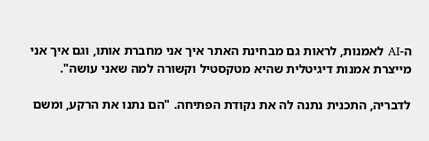ה-AI לאמנות, לראות גם מבחינת האתר איך אני מחברת אותו, וגם איך אני מייצרת אמנות דיגיטלית שהיא מטקסטיל וקשורה למה שאני עושה".

לדבריה, התכנית נתנה לה את נקודת הפתיחה. "הם נתנו את הרקע, ומשם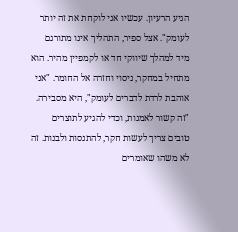הגיע הרעיון. עכשיו אני לוקחת את זה יותר לעומק". אצל ספיר, התהליך אינו מתורגם מיד למהלך שיווקי חד או לקמפיין מהיר. הוא מתחיל במחקר, ניסוי וחזרה אל החומר. "אני אוהבת לרדת לדברים לעומק", היא מסבירה. "זה קשור לאמנות, וכדי להגיע לתוצרים טובים צריך לעשות חקר, להתנסות ולבנות. זה לא משהו שאומרים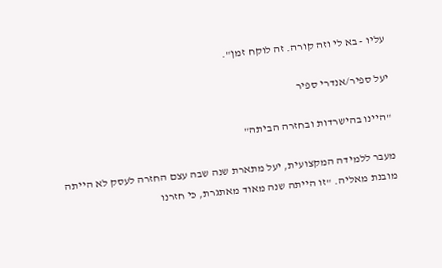עליו - בא לי וזה קורה. זה לוקח זמן".

יעל ספיר/אנדרי ספיר

"היינו בהישרדות ובחזרה הביתה"

מעבר ללמידה המקצועית, יעל מתארת שנה שבה עצם החזרה לעסק לא הייתה מובנת מאליה. "זו הייתה שנה מאוד מאתגרת, כי חזרנו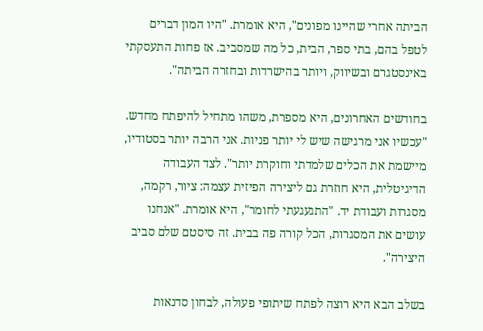הביתה אחרי שהיינו מפונים", היא אומרת. "היו המון דברים לטפל בהם, בתי ספר, הבית, כל מה שמסביב. אז פחות התעסקתי באינסטגרם ובשיווק, ויותר בהישרדות ובחזרה הביתה".

בחודשים האחרונים, היא מספרת, משהו מתחיל להיפתח מחדש. "עכשיו אני מרגישה שיש לי יותר פניות. אני הרבה יותר בסטודיו, מיישמת את הכלים שלמדתי וחוקרת יותר". לצד העבודה הדיגיטלית, היא חוזרת גם ליצירה הפיזית עצמה: ציור, רקמה, מסגרות ועבודת יד. "התגעגעתי לחומר", היא אומרת. "אנחנו עושים את המסגרות, הכל קורה פה בבית. זה סיסטם שלם סביב היצירה".

בשלב הבא היא רוצה לפתח שיתופי פעולה, לבחון סדנאות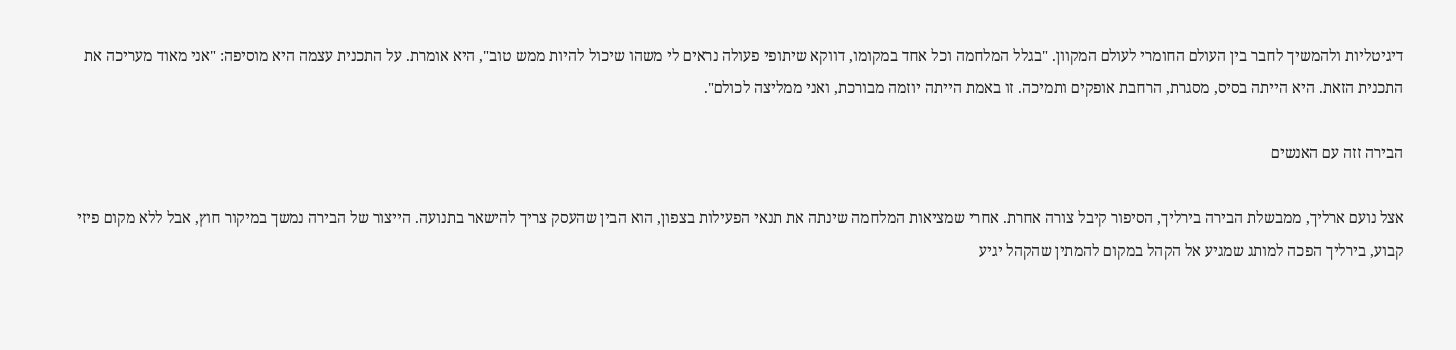דיגיטליות ולהמשיך לחבר בין העולם החומרי לעולם המקוון. "בגלל המלחמה וכל אחד במקומו, דווקא שיתופי פעולה נראים לי משהו שיכול להיות ממש טוב", היא אומרת. על התכנית עצמה היא מוסיפה: "אני מאוד מעריכה את התכנית הזאת. היא הייתה בסיס, מסגרת, הרחבת אופקים ותמיכה. זו באמת הייתה יוזמה מבורכת, ואני ממליצה לכולם".

הבירה זזה עם האנשים

אצל נועם ארליך, ממבשלת הבירה בירליך, הסיפור קיבל צורה אחרת. אחרי שמציאות המלחמה שינתה את תנאי הפעילות בצפון, הוא הבין שהעסק צריך להישאר בתנועה. הייצור של הבירה נמשך במיקור חוץ, אבל ללא מקום פיזי קבוע, בירליך הפכה למותג שמגיע אל הקהל במקום להמתין שהקהל יגיע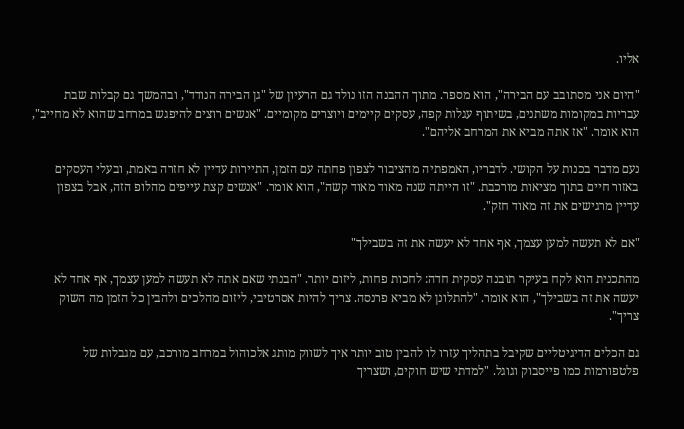אליו.

"היום אני מסתובב עם הבירה", הוא מספר. מתוך ההבנה הזו נולד גם הרעיון של "גן הבירה הנודד", ובהמשך גם קבלות שבת עבריות במקומות משתנים, בשיתוף עגלות קפה, עסקים קיימים ויוצרים מקומיים. "אנשים רוצים להיפגש במרחב שהוא לא מחייב", הוא אומר. "אז אתה מביא את המרחב אליהם".

נעם מדבר בכנות על הקושי. לדבריו, האמפתיה מהציבור לצפון פחתה עם הזמן, התיירות עדיין לא חזרה באמת, ובעלי העסקים באזור חיים בתוך מציאות מורכבת. "זו הייתה שנה מאוד מאוד קשה", הוא אומר. "אנשים קצת עייפים מהלופ הזה, אבל בצפון עדיין מרגישים את זה מאוד חזק".

"אם לא תעשה למען עצמך, אף אחד לא יעשה את זה בשבילך"

מהתכנית הוא לקח בעיקר תובנה עסקית חדה: לחכות פחות, ליזום יותר. "הבנתי שאם אתה לא תעשה למען עצמך, אף אחד לא יעשה את זה בשבילך", הוא אומר. "להתלונן לא מביא פרנסה. צריך להיות אסרטיבי, ליזום מהלכים ולהבין כל הזמן מה השוק צריך".

גם הכלים הדיגיטליים שקיבל בתהליך עזרו לו להבין טוב יותר איך לשווק מותג אלכוהול במרחב מורכב, עם מגבלות של פלטפורמות כמו פייסבוק וגוגל. "למדתי שיש חוקים, ושצריך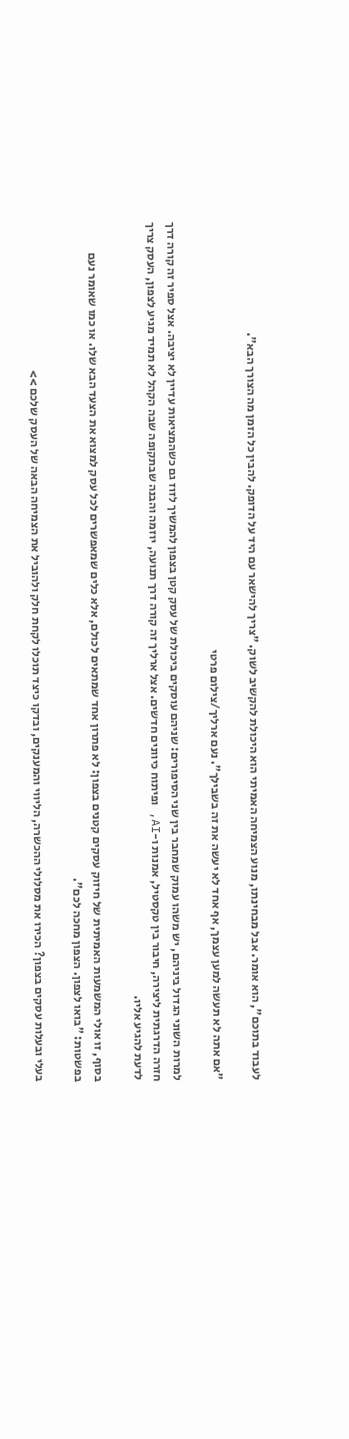לעבוד בתוכם", הוא אומר. אבל מבחינתו, מנוע הצמיחה האמיתי הוא היכולת להקשיב לשוק. "צריך להישאר עם היד על הדופק. להבין כל הזמן מה הצורך הבא".

"אם אתה לא תעשה למען עצמך, אף אחד לא יעשה את זה בשבילך". נעם ארליך/צילום פרטי

למרות השוני הגדול ביניהם, יש משהו עמוק שמחבר בין שני הסיפורים: שניהם עוסקים ביכולת של עסק קטן בצפון להמשיך לזוז גם כשהמציאות עדיין לא יציבה. אצל ספיר זה קורה דרך חזרה הדרגתית ליצירה, חיבור בין טקסטיל, אמנות ו-AI, ופיתוח כיוונים חדשים. אצל ארליך זה קורה דרך תנועה, יוזמה והבנה שבתקופה שבה הקהל לא תמיד מגיע לצפון, העסק צריך לדעת להגיע אליו.

בסוף, זו אולי המשמעות האמיתית של חיזוק עסקים קטנים בצפון: לא פתרון אחד שמתאים לכולם, אלא כלים שמאפשרים לכל עסק למצוא את הצעד הבא שלו. או כמו שאומר נעם בפשטות: "בואו לצפון. הצפון מחכה לכם".

בעלי ובעלות עסקים בצפון? הכירו את מסלולי ההכשרה, הליווי והמענקים, ובדקו כיצד תוכלו לקחת חלק ולהוביל את הצמיחה הבאה של העסק שלכם >>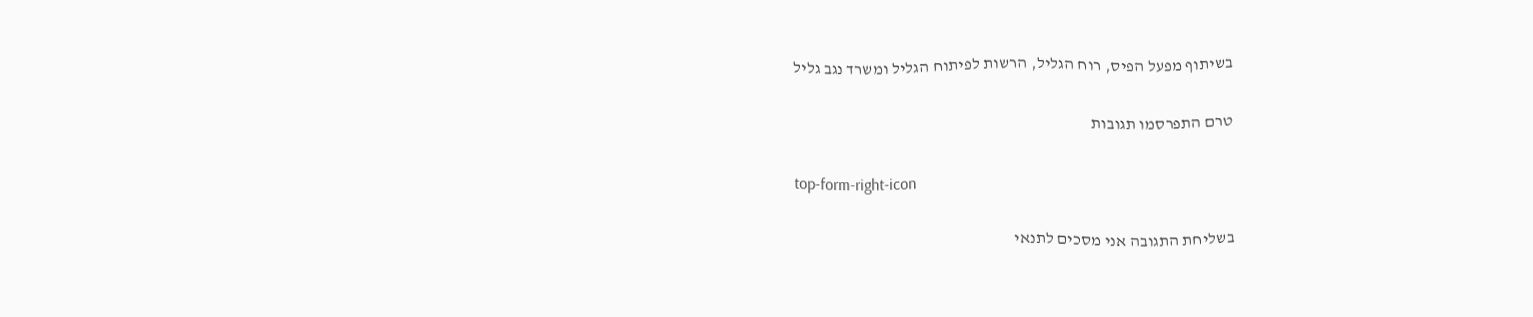בשיתוף מפעל הפיס, רוח הגליל, הרשות לפיתוח הגליל ומשרד נגב גליל

טרם התפרסמו תגובות

top-form-right-icon

בשליחת התגובה אני מסכים לתנאי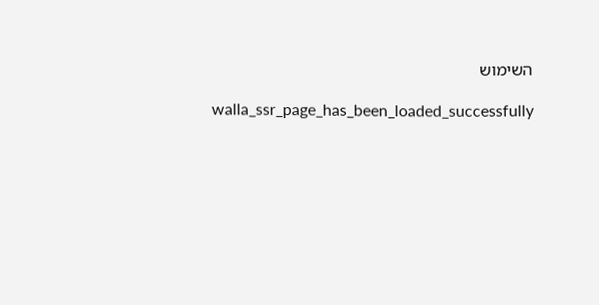השימוש

    walla_ssr_page_has_been_loaded_successfully